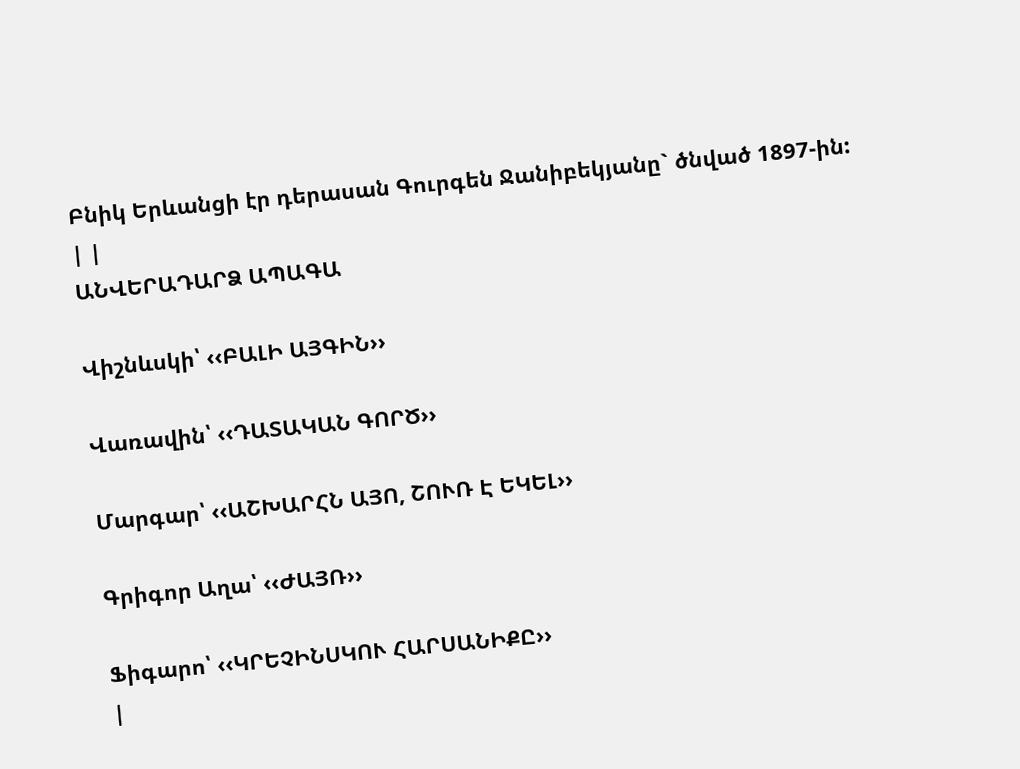Բնիկ Երևանցի էր դերասան Գուրգեն Ջանիբեկյանը` ծնված 1897-ին:
| |
ԱՆՎԵՐԱԴԱՐՁ ԱՊԱԳԱ

Վիշնևսկի՝ ‹‹ԲԱԼԻ ԱՅԳԻՆ››

Վառավին՝ ‹‹ԴԱՏԱԿԱՆ ԳՈՐԾ››

Մարգար՝ ‹‹ԱՇԽԱՐՀՆ ԱՅՈ, ՇՈՒՌ Է ԵԿԵԼ››

Գրիգոր Աղա՝ ‹‹ԺԱՅՌ››

Ֆիգարո՝ ‹‹ԿՐԵՉԻՆՍԿՈՒ ՀԱՐՍԱՆԻՔԸ››
|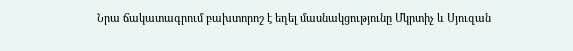Նրա ճակատագրում բախտորոշ է եղել մասնակցությունը Մկրտիչ և Սյուզան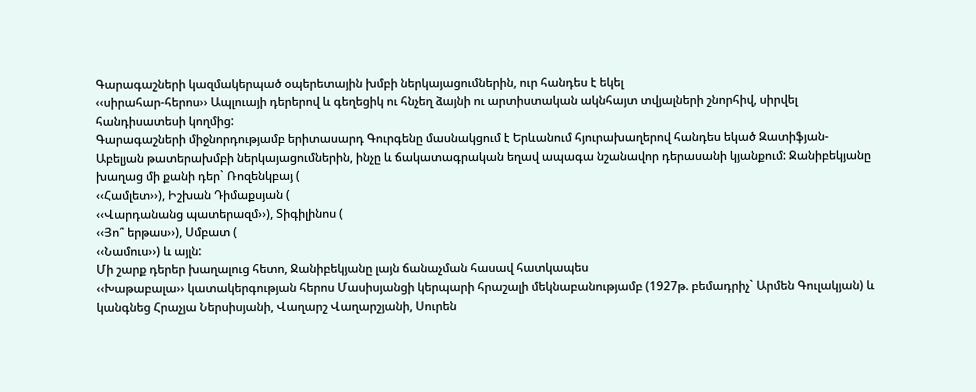Գարագաշների կազմակերպած օպերետային խմբի ներկայացումներին, ուր հանդես է եկել
‹‹սիրահար-հերոս›› Ապլուայի դերերով և գեղեցիկ ու հնչեղ ձայնի ու արտիստական ակնհայտ տվյալների շնորհիվ, սիրվել հանդիսատեսի կողմից:
Գարագաշների միջնորդությամբ երիտասարդ Գուրգենը մասնակցում է Երևանում հյուրախաղերով հանդես եկած Զատիֆյան-Աբելյան թատերախմբի ներկայացումներին, ինչը և ճակատագրական եղավ ապագա նշանավոր դերասանի կյանքում: Ջանիբեկյանը խաղաց մի քանի դեր` Ռոզենկբայ (
‹‹Համլետ››), Իշխան Դիմաքսյան (
‹‹Վարդանանց պատերազմ››), Տիգիլինոս (
‹‹Յո՞ երթաս››), Սմբատ (
‹‹Նամուս››) և այլն:
Մի շարք դերեր խաղալուց հետո, Ջանիբեկյանը լայն ճանաչման հասավ հատկապես
‹‹Խաթաբալա›› կատակերգության հերոս Մասիսյանցի կերպարի հրաշալի մեկնաբանությամբ (1927թ. բեմադրիչ` Արմեն Գուլակյան) և կանգնեց Հրաչյա Ներսիսյանի, Վաղարշ Վաղարշյանի, Սուրեն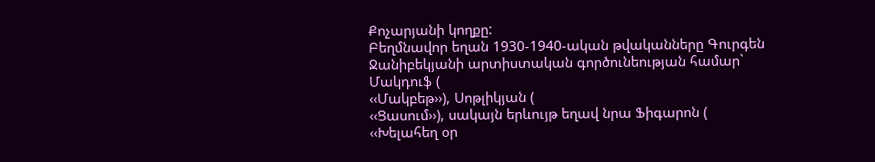Քոչարյանի կողքը:
Բեղմնավոր եղան 1930-1940-ական թվականները Գուրգեն Ջանիբեկյանի արտիստական գործունեության համար` Մակդուֆ (
‹‹Մակբեթ››), Սոթլիկյան (
‹‹Ցասում››), սակայն երևույթ եղավ նրա Ֆիգարոն (
‹‹Խելահեղ օր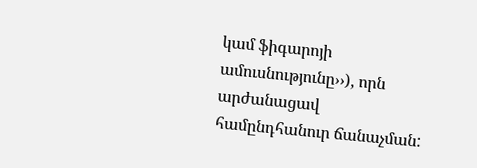կամ ֆիգարոյի ամուսնությունը››), որն արժանացավ համընդհանուր ճանաչման: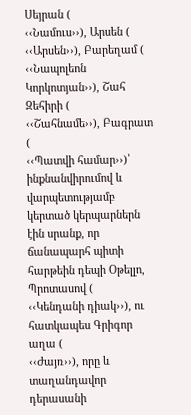Սեյրան (
‹‹Նամուս››), Արսեն (
‹‹Արսեն››), Բարեղամ (
‹‹Նապոլեոն Կորկոտյան››), Շահ Զեհիրի (
‹‹Շահնամե››), Բագրատ (
‹‹Պատվի համար››)՝ ինքնանվիրումով և վարպետությամբ կերտած կերպարներն էին սրանք, որ ճանապարհ պիտի հարթեին դեպի Օթելլո, Պրոտասով (
‹‹Կենդանի դիակ››), ու հատկապես Գրիգոր աղա (
‹‹Ժայռ››), որը և տաղանդավոր դերասանի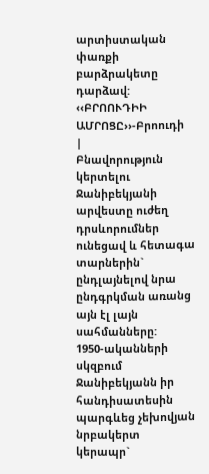արտիստական փառքի բարձրակետը դարձավ:
‹‹ԲՐՈՈՒԴԻԻ ԱՄՐՈՑԸ››-Բրոուդի
|
Բնավորություն կերտելու Ջանիբեկյանի արվեստը ուժեղ դրսևորումներ ունեցավ և հետագա տարներին` ընդլայնելով նրա ընդգրկման առանց այն էլ լայն սահմանները:
1950-ականների սկզբում Ջանիբեկյանն իր հանդիսատեսին պարգևեց չեխովյան նրբակերտ կերապր`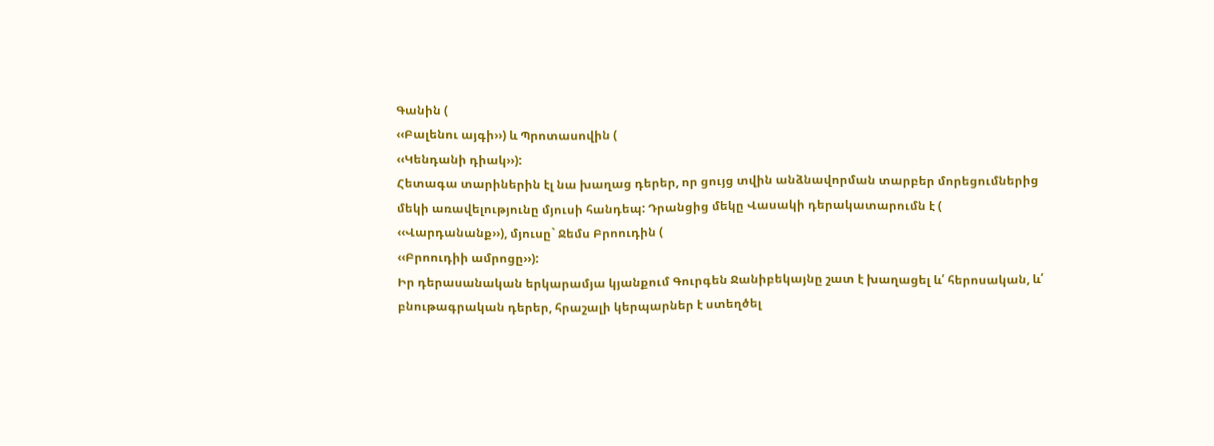Գանին (
‹‹Բալենու այգի››) և Պրոտասովին (
‹‹Կենդանի դիակ››):
Հետագա տարիներին էլ նա խաղաց դերեր, որ ցույց տվին անձնավորման տարբեր մորեցումներից մեկի առավելությունը մյուսի հանդեպ: Դրանցից մեկը Վասակի դերակատարումն է (
‹‹Վարդանանք››), մյուսը` Ջեմս Բրոուդին (
‹‹Բրոուդիի ամրոցը››):
Իր դերասանական երկարամյա կյանքում Գուրգեն Ջանիբեկայնը շատ է խաղացել և՛ հերոսական, և՛ բնութագրական դերեր, հրաշալի կերպարներ է ստեղծել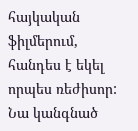հայկական ֆիլմերում, հանդես է եկել որպես ռեժիսոր: Նա կանգնած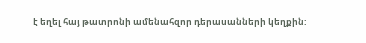է եղել հայ թատրոնի ամենահզոր դերասանների կեղքին: